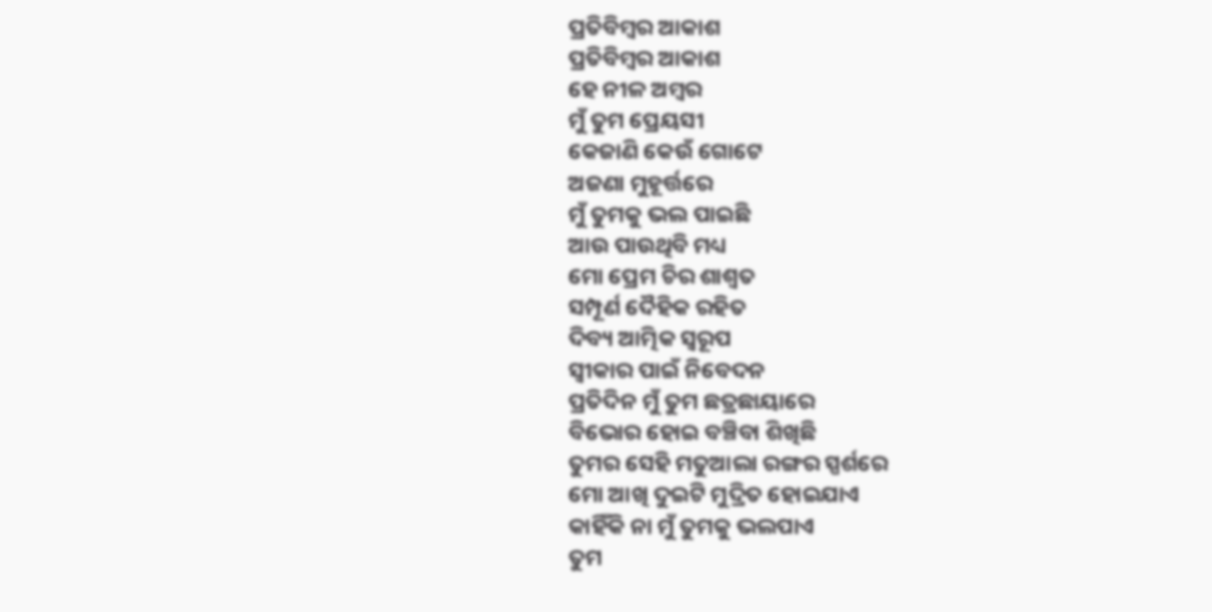ପ୍ରତିବିମ୍ବର ଆକାଶ
ପ୍ରତିବିମ୍ବର ଆକାଶ
ହେ ନୀଳ ଅମ୍ବର
ମୁଁ ତୁମ ପ୍ରେୟସୀ
କେଜାଣି କେଉଁ ଗୋଟେ
ଅଜଣା ମୁହୂର୍ତ୍ତରେ
ମୁଁ ତୁମକୁ ଭଲ ପାଇଛି
ଆଉ ପାଉଥିବି ମଧ୍ୟ
ମୋ ପ୍ରେମ ଚିର ଶାଶ୍ୱତ
ସମ୍ପୂର୍ଣ ଦୈହିକ ରହିତ
ଦିବ୍ୟ ଆତ୍ମିକ ସ୍ଵରୂପ
ସ୍ଵୀକାର ପାଇଁ ନିବେଦନ
ପ୍ରତିଦିନ ମୁଁ ତୁମ ଛତ୍ରଛାୟାରେ
ବିଭୋର ହୋଇ ବଞ୍ଚିବା ଶିଖିଛି
ତୁମର ସେହି ମତୁଆଲା ରଙ୍ଗର ସ୍ପର୍ଶରେ
ମୋ ଆଖି ଦୁଇଟି ମୁଦ୍ରିତ ହୋଇଯାଏ
କାହିଁକି ନା ମୁଁ ତୁମକୁ ଭଲପାଏ
ତୁମ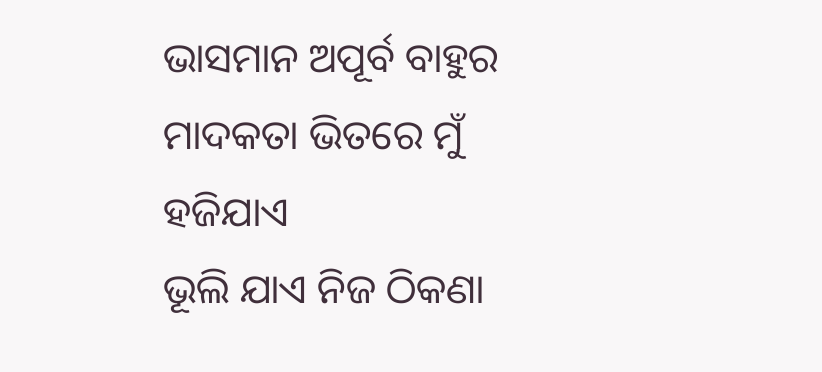ଭାସମାନ ଅପୂର୍ବ ବାହୁର
ମାଦକତା ଭିତରେ ମୁଁ ହଜିଯାଏ
ଭୂଲି ଯାଏ ନିଜ ଠିକଣା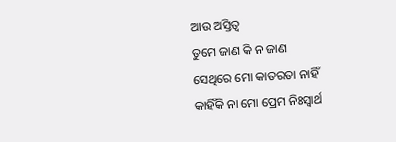ଆଉ ଅସ୍ତିତ୍ବ
ତୁମେ ଜାଣ କି ନ ଜାଣ
ସେଥିରେ ମୋ କାତରତା ନାହିଁ
କାହିଁକି ନା ମୋ ପ୍ରେମ ନିଃସ୍ବାର୍ଥ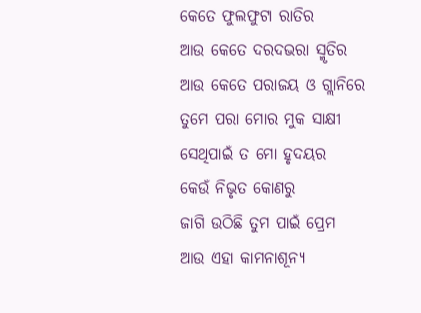କେତେ ଫୁଲଫୁଟା ରାତିର
ଆଉ କେତେ ଦରଦଭରା ସ୍ମୃତିର
ଆଉ କେତେ ପରାଜୟ ଓ ଗ୍ଲାନିରେ
ତୁମେ ପରା ମୋର ମୁକ ସାକ୍ଷୀ
ସେଥିପାଇଁ ତ ମୋ ହୃଦୟର
କେଉଁ ନିଭୃତ କୋଣରୁ
ଜାଗି ଉଠିଛି ତୁମ ପାଇଁ ପ୍ରେମ
ଆଉ ଏହା କାମନାଶୂନ୍ୟ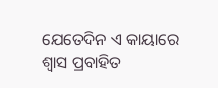ଯେତେଦିନ ଏ କାୟାରେ
ଶ୍ଵାସ ପ୍ରବାହିତ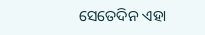ସେତେଦିନ ଏହା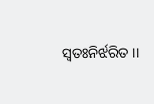ସ୍ଵତଃନିର୍ଝରିତ ।।